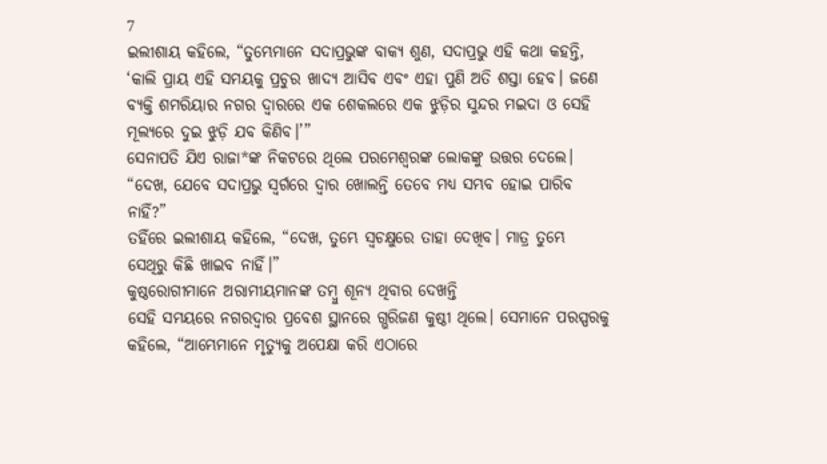7
ଇଲୀଶାୟ କହିଲେ, “ତୁମ୍ଭେମାନେ ସଦାପ୍ରଭୁଙ୍କ ବାକ୍ୟ ଶୁଣ, ସଦାପ୍ରଭୁ ଏହି କଥା କହନ୍ତି, ‘କାଲି ପ୍ରାୟ ଏହି ସମୟକୁ ପ୍ରଚୁର ଖାଦ୍ୟ ଆସିବ ଏବଂ ଏହା ପୁଣି ଅତି ଶସ୍ତା ହେବ। ଜଣେ ବ୍ୟକ୍ତି ଶମରିୟାର ନଗର ଦ୍ୱାରରେ ଏକ ଶେକଲରେ ଏକ ଝୁଡ଼ିର ସୁନ୍ଦର ମଇଦା ଓ ସେହି ମୂଲ୍ୟରେ ଦୁଇ ଝୁଡ଼ି ଯବ କିଣିବ।’”
ସେନାପତି ଯିଏ ରାଜା*ଙ୍କ ନିକଟରେ ଥିଲେ ପରମେଶ୍ୱରଙ୍କ ଲୋକଙ୍କୁ ଉତ୍ତର ଦେଲେ। “ଦେଖ, ଯେବେ ସଦାପ୍ରଭୁ ସ୍ୱର୍ଗରେ ଦ୍ୱାର ଖୋଲନ୍ତି ତେବେ ମଧ୍ୟ ସମ୍ଭବ ହୋଇ ପାରିବ ନାହିଁ?”
ତହିଁରେ ଇଲୀଶାୟ କହିଲେ, “ଦେଖ, ତୁମ୍ଭେ ସ୍ୱଚକ୍ଷୁରେ ତାହା ଦେଖିବ। ମାତ୍ର ତୁମ୍ଭେ ସେଥିରୁ କିଛି ଖାଇବ ନାହିଁ।”
କୁଷ୍ଠରୋଗୀମାନେ ଅରାମୀୟମାନଙ୍କ ତମ୍ବୁ ଶୂନ୍ୟ ଥିବାର ଦେଖନ୍ତି
ସେହି ସମୟରେ ନଗରଦ୍ୱାର ପ୍ରବେଶ ସ୍ଥାନରେ ଗ୍ଭରିଜଣ କୁଷ୍ଠୀ ଥିଲେ। ସେମାନେ ପରସ୍ପରକୁ କହିଲେ, “ଆମ୍ଭେମାନେ ମୃତ୍ୟୁକୁ ଅପେକ୍ଷା କରି ଏଠାରେ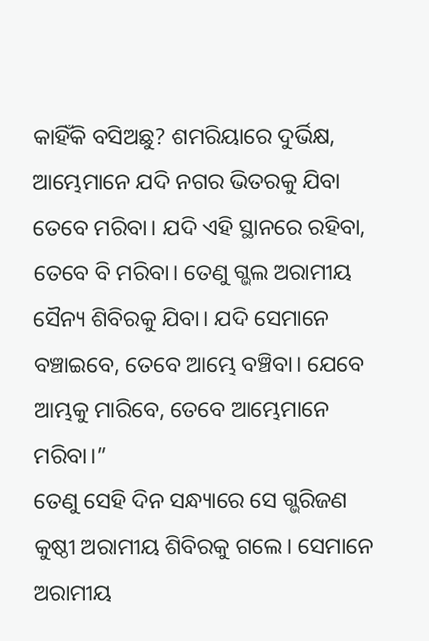କାହିଁକି ବସିଅଛୁ? ଶମରିୟାରେ ଦୁର୍ଭିକ୍ଷ, ଆମ୍ଭେମାନେ ଯଦି ନଗର ଭିତରକୁ ଯିବା ତେବେ ମରିବା। ଯଦି ଏହି ସ୍ଥାନରେ ରହିବା, ତେବେ ବି ମରିବା। ତେଣୁ ଗ୍ଭଲ ଅରାମୀୟ ସୈନ୍ୟ ଶିବିରକୁ ଯିବା। ଯଦି ସେମାନେ ବଞ୍ଚାଇବେ, ତେବେ ଆମ୍ଭେ ବଞ୍ଚିବା। ଯେବେ ଆମ୍ଭକୁ ମାରିବେ, ତେବେ ଆମ୍ଭେମାନେ ମରିବା।”
ତେଣୁ ସେହି ଦିନ ସନ୍ଧ୍ୟାରେ ସେ ଗ୍ଭରିଜଣ କୁଷ୍ଠୀ ଅରାମୀୟ ଶିବିରକୁ ଗଲେ। ସେମାନେ ଅରାମୀୟ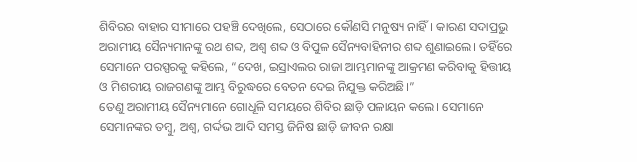ଶିବିରର ବାହାର ସୀମାରେ ପହଞ୍ଚି ଦେଖିଲେ, ସେଠାରେ କୌଣସି ମନୁଷ୍ୟ ନାହିଁ। କାରଣ ସଦାପ୍ରଭୁ ଅରାମୀୟ ସୈନ୍ୟମାନଙ୍କୁ ରଥ ଶବ୍ଦ, ଅଶ୍ୱ ଶବ୍ଦ ଓ ବିପୁଳ ସୈନ୍ୟବାହିନୀର ଶବ୍ଦ ଶୁଣାଇଲେ। ତହିଁରେ ସେମାନେ ପରସ୍ପରକୁ କହିଲେ, “ଦେଖ, ଇସ୍ରାଏଲର ରାଜା ଆମ୍ଭମାନଙ୍କୁ ଆକ୍ରମଣ କରିବାକୁ ହିତ୍ତୀୟ ଓ ମିଶରୀୟ ରାଜଗଣଙ୍କୁ ଆମ୍ଭ ବିରୁଦ୍ଧରେ ବେତନ ଦେଇ ନିଯୁକ୍ତ କରିଅଛି।”
ତେଣୁ ଅରାମୀୟ ସୈନ୍ୟମାନେ ଗୋଧୂଳି ସମୟରେ ଶିବିର ଛାଡ଼ି ପଳାୟନ କଲେ। ସେମାନେ ସେମାନଙ୍କର ତମ୍ବୁ, ଅଶ୍ୱ, ଗର୍ଦ୍ଦଭ ଆଦି ସମସ୍ତ ଜିନିଷ ଛାଡ଼ି ଜୀବନ ରକ୍ଷା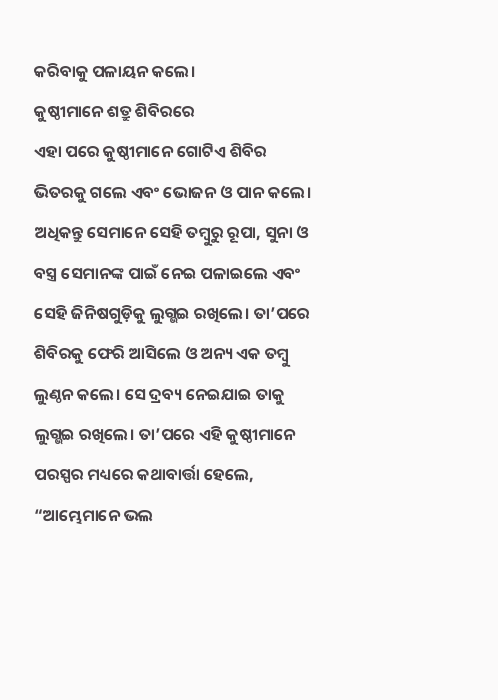କରିବାକୁ ପଳାୟନ କଲେ।
କୁଷ୍ଠୀମାନେ ଶତ୍ରୁ ଶିବିରରେ
ଏହା ପରେ କୁଷ୍ଠୀମାନେ ଗୋଟିଏ ଶିବିର ଭିତରକୁ ଗଲେ ଏବଂ ଭୋଜନ ଓ ପାନ କଲେ। ଅଧିକନ୍ତୁ ସେମାନେ ସେହି ତମ୍ବୁରୁ ରୂପା, ସୁନା ଓ ବସ୍ତ୍ର ସେମାନଙ୍କ ପାଇଁ ନେଇ ପଳାଇଲେ ଏବଂ ସେହି ଜିନିଷଗୁଡ଼ିକୁ ଲୁଗ୍ଭଇ ରଖିଲେ। ତା’ପରେ ଶିବିରକୁ ଫେରି ଆସିଲେ ଓ ଅନ୍ୟ ଏକ ତମ୍ବୁ ଲୁଣ୍ଠନ କଲେ। ସେ ଦ୍ରବ୍ୟ ନେଇଯାଇ ତାକୁ ଲୁଗ୍ଭଇ ରଖିଲେ। ତା’ପରେ ଏହି କୁଷ୍ଠୀମାନେ ପରସ୍ପର ମଧ୍ୟରେ କଥାବାର୍ତ୍ତା ହେଲେ, “ଆମ୍ଭେମାନେ ଭଲ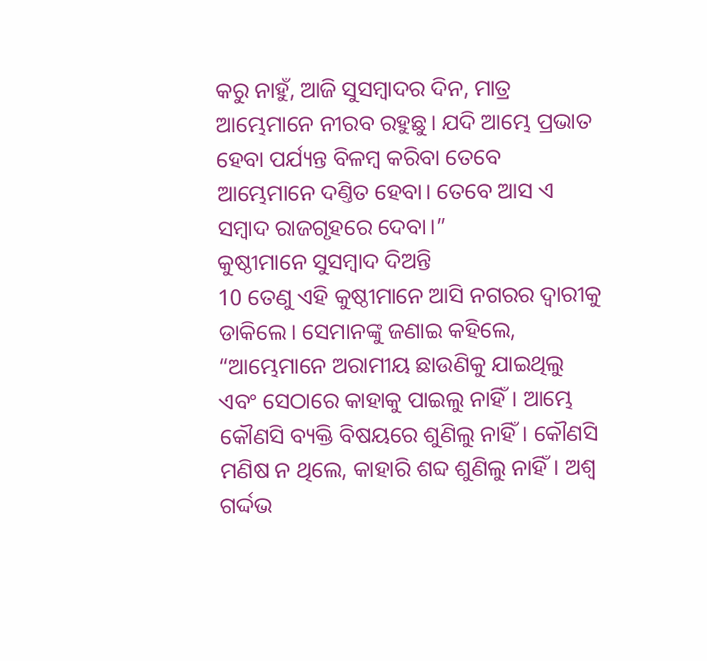କରୁ ନାହୁଁ, ଆଜି ସୁସମ୍ବାଦର ଦିନ, ମାତ୍ର ଆମ୍ଭେମାନେ ନୀରବ ରହୁଛୁ। ଯଦି ଆମ୍ଭେ ପ୍ରଭାତ ହେବା ପର୍ଯ୍ୟନ୍ତ ବିଳମ୍ବ କରିବା ତେବେ ଆମ୍ଭେମାନେ ଦଣ୍ତିତ ହେବା। ତେବେ ଆସ ଏ ସମ୍ବାଦ ରାଜଗୃହରେ ଦେବା।”
କୁଷ୍ଠୀମାନେ ସୁସମ୍ବାଦ ଦିଅନ୍ତି
10 ତେଣୁ ଏହି କୁଷ୍ଠୀମାନେ ଆସି ନଗରର ଦ୍ୱାରୀକୁ ଡାକିଲେ। ସେମାନଙ୍କୁ ଜଣାଇ କହିଲେ, “ଆମ୍ଭେମାନେ ଅରାମୀୟ ଛାଉଣିକୁ ଯାଇଥିଲୁ ଏବଂ ସେଠାରେ କାହାକୁ ପାଇଲୁ ନାହିଁ। ଆମ୍ଭେ କୌଣସି ବ୍ୟକ୍ତି ବିଷୟରେ ଶୁଣିଲୁ ନାହିଁ। କୌଣସି ମଣିଷ ନ ଥିଲେ, କାହାରି ଶବ୍ଦ ଶୁଣିଲୁ ନାହିଁ। ଅଶ୍ୱ ଗର୍ଦ୍ଦଭ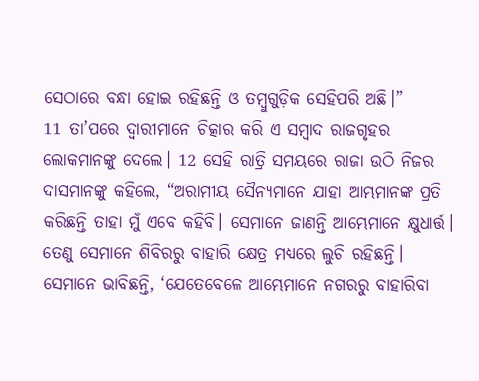ସେଠାରେ ବନ୍ଧା ହୋଇ ରହିଛନ୍ତି ଓ ତମ୍ବୁଗୁଡ଼ିକ ସେହିପରି ଅଛି।”
11 ତା’ପରେ ଦ୍ୱାରୀମାନେ ଚିତ୍କାର କରି ଏ ସମ୍ବାଦ ରାଜଗୃହର ଲୋକମାନଙ୍କୁ ଦେଲେ। 12 ସେହି ରାତ୍ରି ସମୟରେ ରାଜା ଉଠି ନିଜର ଦାସମାନଙ୍କୁ କହିଲେ, “ଅରାମୀୟ ସୈନ୍ୟମାନେ ଯାହା ଆମ୍ଭମାନଙ୍କ ପ୍ରତି କରିଛନ୍ତି ତାହା ମୁଁ ଏବେ କହିବି। ସେମାନେ ଜାଣନ୍ତି ଆମ୍ଭେମାନେ କ୍ଷୁଧାର୍ତ୍ତ। ତେଣୁ ସେମାନେ ଶିବିରରୁ ବାହାରି କ୍ଷେତ୍ର ମଧ୍ୟରେ ଲୁଚି ରହିଛନ୍ତି। ସେମାନେ ଭାବିଛନ୍ତି, ‘ଯେତେବେଳେ ଆମ୍ଭେମାନେ ନଗରରୁ ବାହାରିବା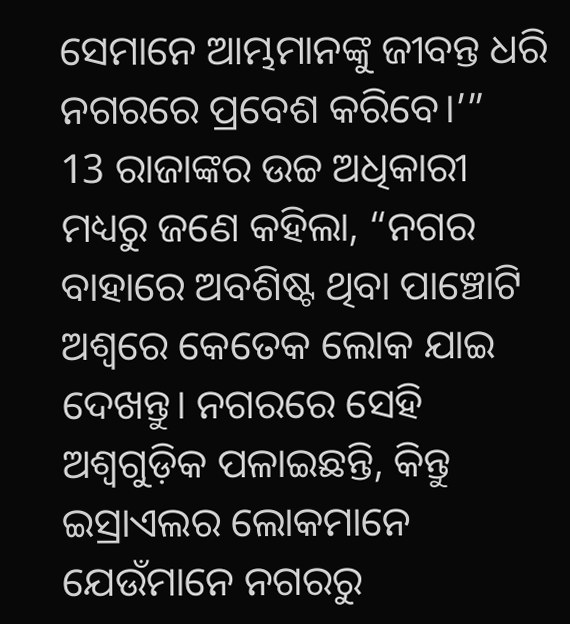ସେମାନେ ଆମ୍ଭମାନଙ୍କୁ ଜୀବନ୍ତ ଧରି ନଗରରେ ପ୍ରବେଶ କରିବେ।’”
13 ରାଜାଙ୍କର ଉଚ୍ଚ ଅଧିକାରୀ ମଧ୍ୟରୁ ଜଣେ କହିଲା, “ନଗର ବାହାରେ ଅବଶିଷ୍ଟ ଥିବା ପାଞ୍ଚୋଟି ଅଶ୍ୱରେ କେତେକ ଲୋକ ଯାଇ ଦେଖନ୍ତୁ। ନଗରରେ ସେହି ଅଶ୍ୱଗୁଡ଼ିକ ପଳାଇଛନ୍ତି, କିନ୍ତୁ ଇସ୍ରାଏଲର ଲୋକମାନେ ଯେଉଁମାନେ ନଗରରୁ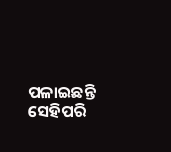ପଳାଇଛନ୍ତି ସେହିପରି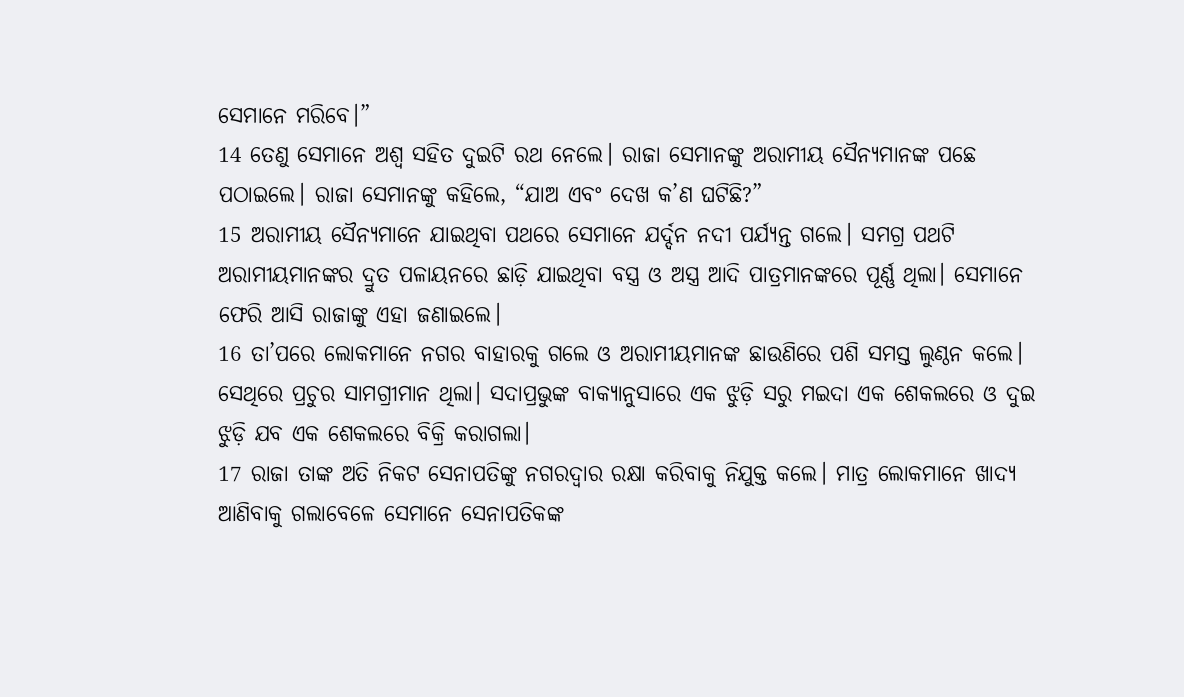ସେମାନେ ମରିବେ।”
14 ତେଣୁ ସେମାନେ ଅଶ୍ୱ ସହିତ ଦୁଇଟି ରଥ ନେଲେ। ରାଜା ସେମାନଙ୍କୁ ଅରାମୀୟ ସୈନ୍ୟମାନଙ୍କ ପଛେ ପଠାଇଲେ। ରାଜା ସେମାନଙ୍କୁ କହିଲେ, “ଯାଅ ଏବଂ ଦେଖ କ’ଣ ଘଟିଛି?”
15 ଅରାମୀୟ ସୈନ୍ୟମାନେ ଯାଇଥିବା ପଥରେ ସେମାନେ ଯର୍ଦ୍ଦନ ନଦୀ ପର୍ଯ୍ୟନ୍ତ ଗଲେ। ସମଗ୍ର ପଥଟି ଅରାମୀୟମାନଙ୍କର ଦ୍ରୁତ ପଳାୟନରେ ଛାଡ଼ି ଯାଇଥିବା ବସ୍ତ୍ର ଓ ଅସ୍ତ୍ର ଆଦି ପାତ୍ରମାନଙ୍କରେ ପୂର୍ଣ୍ଣ ଥିଲା। ସେମାନେ ଫେରି ଆସି ରାଜାଙ୍କୁ ଏହା ଜଣାଇଲେ।
16 ତା’ପରେ ଲୋକମାନେ ନଗର ବାହାରକୁ ଗଲେ ଓ ଅରାମୀୟମାନଙ୍କ ଛାଉଣିରେ ପଶି ସମସ୍ତ ଲୁଣ୍ଠନ କଲେ। ସେଥିରେ ପ୍ରଚୁର ସାମଗ୍ରୀମାନ ଥିଲା। ସଦାପ୍ରଭୁଙ୍କ ବାକ୍ୟାନୁସାରେ ଏକ ଝୁଡ଼ି ସରୁ ମଇଦା ଏକ ଶେକଲରେ ଓ ଦୁଇ ଝୁଡ଼ି ଯବ ଏକ ଶେକଲରେ ବିକ୍ରି କରାଗଲା।
17 ରାଜା ତାଙ୍କ ଅତି ନିକଟ ସେନାପତିଙ୍କୁ ନଗରଦ୍ୱାର ରକ୍ଷା କରିବାକୁ ନିଯୁକ୍ତ କଲେ। ମାତ୍ର ଲୋକମାନେ ଖାଦ୍ୟ ଆଣିବାକୁ ଗଲାବେଳେ ସେମାନେ ସେନାପତିକଙ୍କ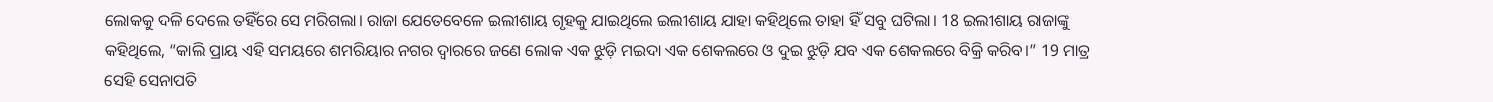ଲୋକକୁ ଦଳି ଦେଲେ ତହିଁରେ ସେ ମରିଗଲା। ରାଜା ଯେତେବେଳେ ଇଲୀଶାୟ ଗୃହକୁ ଯାଇଥିଲେ ଇଲୀଶାୟ ଯାହା କହିଥିଲେ ତାହା ହିଁ ସବୁ ଘଟିଲା। 18 ଇଲୀଶାୟ ରାଜାଙ୍କୁ କହିଥିଲେ, “କାଲି ପ୍ରାୟ ଏହି ସମୟରେ ଶମରିୟାର ନଗର ଦ୍ୱାରରେ ଜଣେ ଲୋକ ଏକ ଝୁଡ଼ି ମଇଦା ଏକ ଶେକଲରେ ଓ ଦୁଇ ଝୁଡ଼ି ଯବ ଏକ ଶେକଲରେ ବିକ୍ରି କରିବ।” 19 ମାତ୍ର ସେହି ସେନାପତି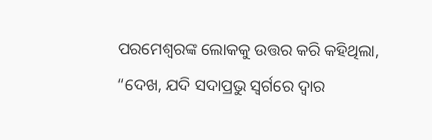ପରମେଶ୍ୱରଙ୍କ ଲୋକକୁ ଉତ୍ତର କରି କହିଥିଲା, “ଦେଖ, ଯଦି ସଦାପ୍ରଭୁ ସ୍ୱର୍ଗରେ ଦ୍ୱାର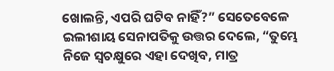ଖୋଲନ୍ତି, ଏପରି ଘଟିବ ନାହିଁ?” ସେତେବେଳେ ଇଲୀଶାୟ ସେନାପତିକୁ ଉତ୍ତର ଦେଲେ, “ତୁମ୍ଭେ ନିଜେ ସ୍ୱଚକ୍ଷୁରେ ଏହା ଦେଖିବ, ମାତ୍ର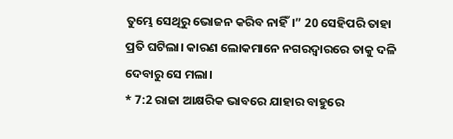ତୁମ୍ଭେ ସେଥିରୁ ଭୋଜନ କରିବ ନାହିଁ।” 20 ସେହିପରି ତାହା ପ୍ରତି ଘଟିଲା। କାରଣ ଲୋକମାନେ ନଗରଦ୍ୱାରରେ ତାକୁ ଦଳି ଦେବାରୁ ସେ ମଲା।
* 7:2 ରାଜା ଆକ୍ଷରିକ ଭାବରେ ଯାହାର ବାହୁରେ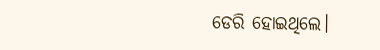ଡେରି ହୋଇଥିଲେ।